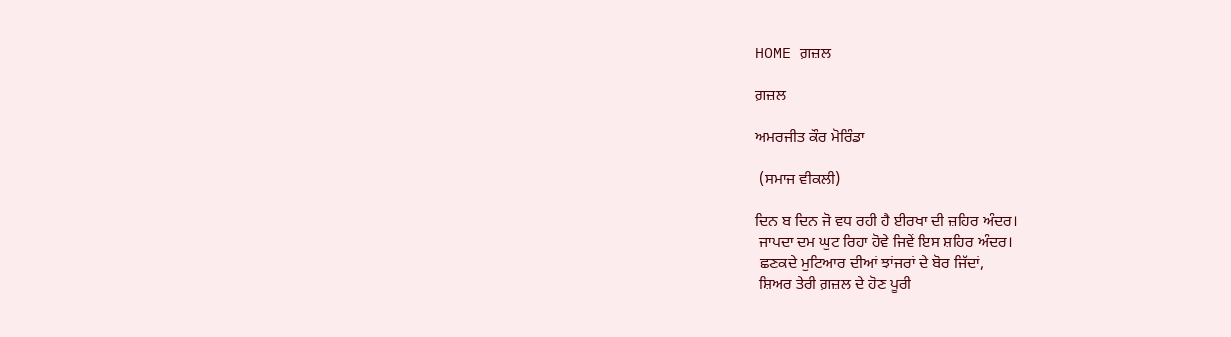HOME ਗ਼ਜ਼ਲ

ਗ਼ਜ਼ਲ

ਅਮਰਜੀਤ ਕੌਰ ਮੋਰਿੰਡਾ

 (ਸਮਾਜ ਵੀਕਲੀ)

ਦਿਨ ਬ ਦਿਨ ਜੋ ਵਧ ਰਹੀ ਹੈ ਈਰਖਾ ਦੀ ਜ਼ਹਿਰ ਅੰਦਰ।
 ਜਾਪਦਾ ਦਮ ਘੁਟ ਰਿਹਾ ਹੋਵੇ ਜਿਵੇਂ ਇਸ ਸ਼ਹਿਰ ਅੰਦਰ।
 ਛਣਕਦੇ ਮੁਟਿਆਰ ਦੀਆਂ ਝਾਂਜਰਾਂ ਦੇ ਬੋਰ ਜਿੱਦਾਂ,
 ਸ਼ਿਅਰ ਤੇਰੀ ਗ਼ਜ਼ਲ ਦੇ ਹੋਣ ਪੂਰੀ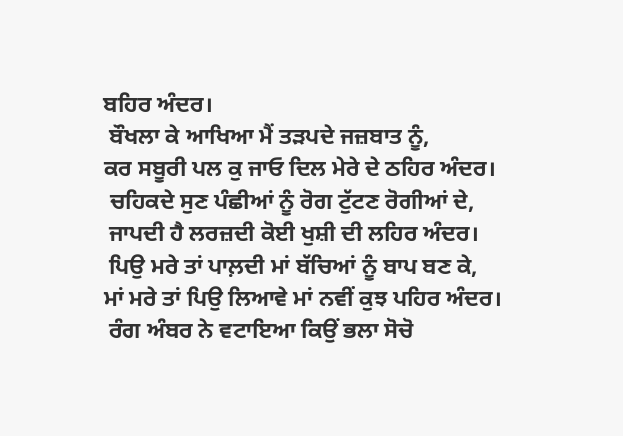ਬਹਿਰ ਅੰਦਰ।
 ਬੌਖਲਾ ਕੇ ਆਖਿਆ ਮੈਂ ਤੜਪਦੇ ਜਜ਼ਬਾਤ ਨੂੰ,
ਕਰ ਸਬੂਰੀ ਪਲ ਕੁ ਜਾਓ ਦਿਲ ਮੇਰੇ ਦੇ ਠਹਿਰ ਅੰਦਰ।
 ਚਹਿਕਦੇ ਸੁਣ ਪੰਛੀਆਂ ਨੂੰ ਰੋਗ ਟੁੱਟਣ ਰੋਗੀਆਂ ਦੇ,
 ਜਾਪਦੀ ਹੈ ਲਰਜ਼ਦੀ ਕੋਈ ਖੁਸ਼ੀ ਦੀ ਲਹਿਰ ਅੰਦਰ।
 ਪਿਉ ਮਰੇ ਤਾਂ ਪਾਲ਼ਦੀ ਮਾਂ ਬੱਚਿਆਂ ਨੂੰ ਬਾਪ ਬਣ ਕੇ,
ਮਾਂ ਮਰੇ ਤਾਂ ਪਿਉ ਲਿਆਵੇ ਮਾਂ ਨਵੀਂ ਕੁਝ ਪਹਿਰ ਅੰਦਰ।
 ਰੰਗ ਅੰਬਰ ਨੇ ਵਟਾਇਆ ਕਿਉਂ ਭਲਾ ਸੋਚੋ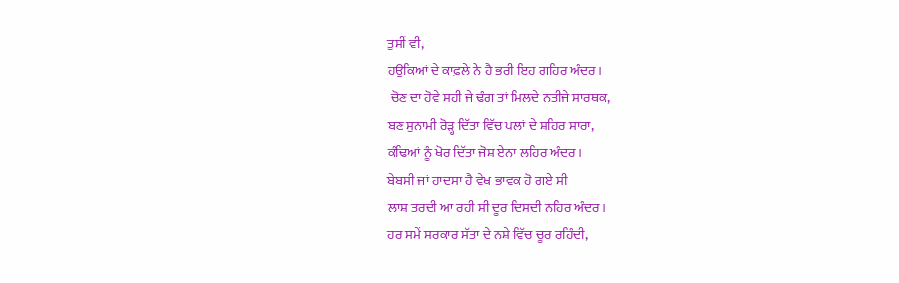ਤੁਸੀਂ ਵੀ,
ਹਉਕਿਆਂ ਦੇ ਕਾਫ਼ਲੇ ਨੇ ਹੈ ਭਰੀ ਇਹ ਗਹਿਰ ਅੰਦਰ।
 ਚੋਣ ਦਾ ਹੋਵੇ ਸਹੀ ਜੇ ਢੰਗ ਤਾਂ ਮਿਲਦੇ ਨਤੀਜੇ ਸਾਰਥਕ,
ਬਣ ਸੁਨਾਮੀ ਰੋੜ੍ਹ ਦਿੱਤਾ ਵਿੱਚ ਪਲਾਂ ਦੇ ਸ਼ਹਿਰ ਸਾਰਾ,
ਕੰਢਿਆਂ ਨੂੰ ਖੋਰ ਦਿੱਤਾ ਜੋਸ਼ ਏਨਾ ਲਹਿਰ ਅੰਦਰ।
ਬੇਬਸੀ ਜਾਂ ਹਾਦਸਾ ਹੈ ਵੇਖ ਭਾਵਕ ਹੋ ਗਏ ਸੀ
ਲਾਸ਼ ਤਰਦੀ ਆ ਰਹੀ ਸੀ ਦੂਰ ਦਿਸਦੀ ਨਹਿਰ ਅੰਦਰ।
ਹਰ ਸਮੇਂ ਸਰਕਾਰ ਸੱਤਾ ਦੇ ਨਸ਼ੇ ਵਿੱਚ ਚੂਰ ਰਹਿੰਦੀ,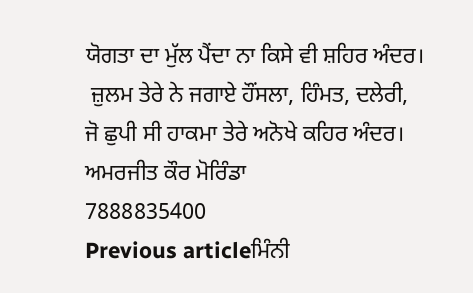ਯੋਗਤਾ ਦਾ ਮੁੱਲ ਪੈਂਦਾ ਨਾ ਕਿਸੇ ਵੀ ਸ਼ਹਿਰ ਅੰਦਰ।
 ਜ਼ੁਲਮ ਤੇਰੇ ਨੇ ਜਗਾਏ ਹੌਂਸਲਾ, ਹਿੰਮਤ, ਦਲੇਰੀ,
ਜੋ ਛੁਪੀ ਸੀ ਹਾਕਮਾ ਤੇਰੇ ਅਨੋਖੇ ਕਹਿਰ ਅੰਦਰ।
ਅਮਰਜੀਤ ਕੌਰ ਮੋਰਿੰਡਾ
7888835400
Previous articleਮਿੰਨੀ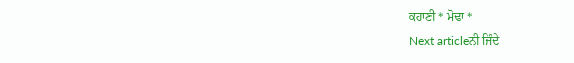ਕਹਾਣੀ * ਮੋਢਾ *
Next articleਨੀ ਜਿੰਦੇ